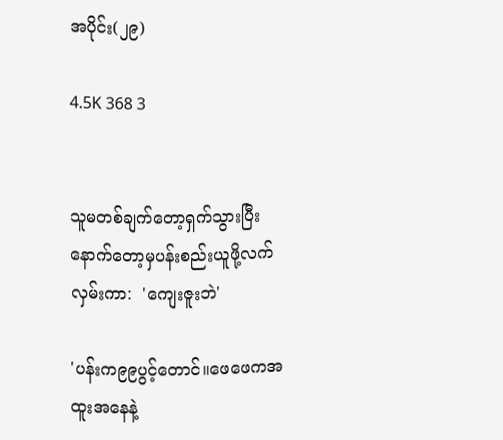အပိုင်း(၂၉)

4.5K 368 3


သူမတစ်ချက်တော့ရှက်သွားပြီးနောက်တော့မှပန်းစည်းယူဖို့လက်လှမ်းကာ:  'ကျေးဇူးဘဲ'

'ပန်းက၉၉ပွင့်‌တောင်။ဖေဖေကအထူးအနေနဲ့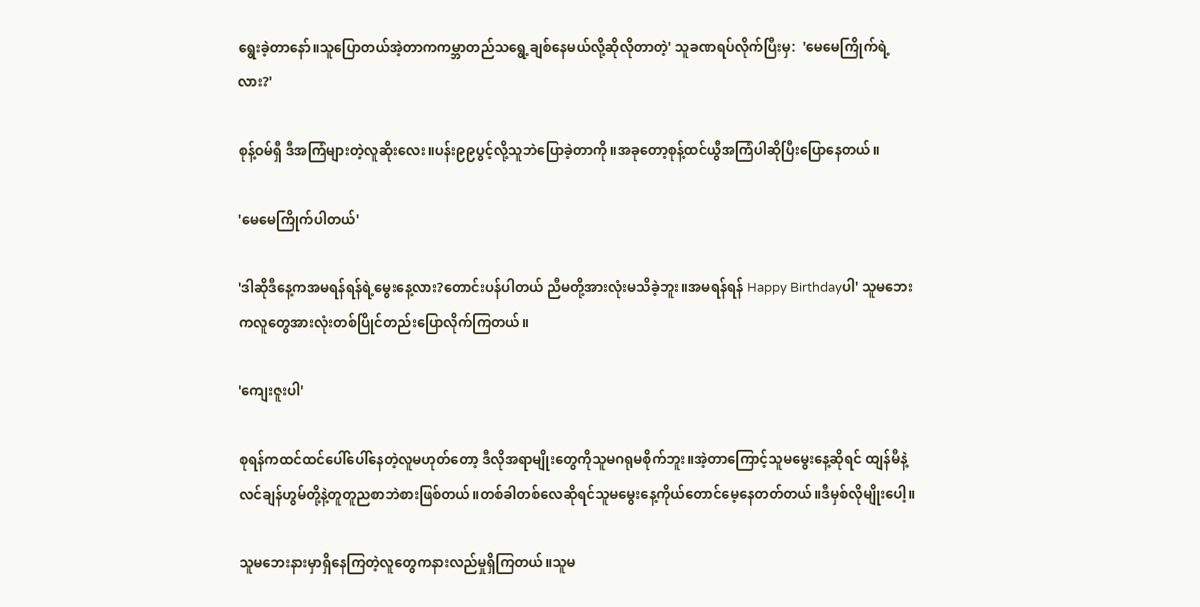ရွေးခဲ့တာနော်။သူပြောတယ်အဲ့တာကကမ္ဘာတည်သရွေ့ချစ်နေမယ်လို့ဆိုလိုတာတဲ့' သူခဏရပ်လိုက်ပြီးမှ:  'မေမေကြိုက်ရဲ့လား?'

စုန့်ဝမ်ရှီ ဒီအကြံများတဲ့လူဆိုးလေး။ပန်း၉၉ပွင့်လို့သူဘဲပြောခဲ့တာကို။အခုတော့စုန့်ထင်ယွီအကြံပါဆိုပြီးပြောနေတယ်။

'မေမေကြိုက်ပါတယ်'

'ဒါဆိုဒီနေ့ကအမရန်ရန်ရဲ့မွေးနေ့လား?တောင်းပန်ပါတယ် ညီမတို့အားလုံးမသိခဲ့ဘူး။အမရန်ရန် Happy Birthdayပါ' သူမဘေးကလူတွေအားလုံးတစ်ပြိုင်တည်းပြောလိုက်ကြတယ်။

'ကျေးဇူးပါ'

စုရန်ကထင်ထင်ပေါ်ပေါ်နေတဲ့လူမဟုတ်တော့ ဒီလိုအရာမျိုးတွေကိုသူမဂရုမစိုက်ဘူး။အဲ့တာကြောင့်သူမမွေးနေ့ဆိုရင် ထျန်မီနဲ့လင်ချန်ဟွမ်တို့နဲ့တူတူညစာဘဲစားဖြစ်တယ်။တစ်ခါတစ်လေဆိုရင်သူမမွေးနေ့ကိုယ်တောင်မေ့နေတတ်တယ်။ဒီမှစ်လိုမျိုးပေါ့။

သူမဘေးနားမှာရှိနေကြတဲ့လူတွေကနားလည်မှုရှိကြတယ်။သူမ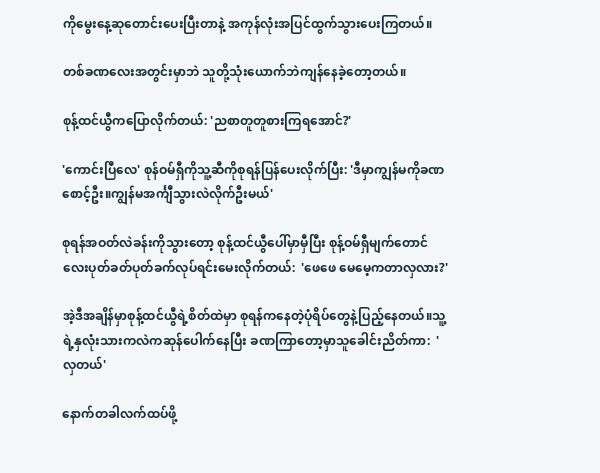ကိုမွေးနေ့ဆုတောင်းပေးပြီးတာနဲ့ အကုန်လုံးအပြင်ထွက်သွားပေးကြတယ်။

တစ်ခဏလေးအတွင်းမှာဘဲ သူတို့သုံးယောက်ဘဲကျန်နေခဲ့တော့‌တယ်။

စုန့်ထင်ယွီကပြောလိုက်တယ်: 'ညစာတူတူစားကြရအောင်?'

'ကောင်းပြီလေ' စုန်ဝမ်ရှီကိုသူ့ဆီကိုစုရန်ပြန်ပေးလိုက်ပြီး: 'ဒီမှာကျွန်မကိုခဏစောင့်ဦး။ကျွန်မအင်္ကျီသွားလဲလိုက်ဦးမယ်'

စုရန်အဝတ်လဲခန်းကိုသွားတော့ စုန့်ထင်ယွီပေါ်မှာမှီပြီး စုန့်ဝမ်ရှီမျက်တောင်လေးပုတ်ခတ်ပုတ်ခက်လုပ်ရင်းမေးလိုက်တယ်:  'ဖေဖေ မေမေ့ကတာလှလား?'

အဲ့ဒီအချိန်မှာစုန့်ထင်ယွီရဲ့စိတ်ထဲမှာ စုရန်ကနေတဲ့ပုံရိပ်တွေနဲ့ပြည့်နေတယ်။သူ့ရဲ့နှလုံးသားကလဲကဆုန်ပေါက်နေပြီး ခဏကြာတော့မှာသူခေါင်းညိတ်ကာ:  'လှတယ်'

နောက်တခါလက်ထပ်ဖို့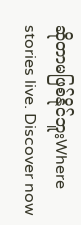ဆိုတာမဖြစ်နိုင်ဘူးWhere stories live. Discover now